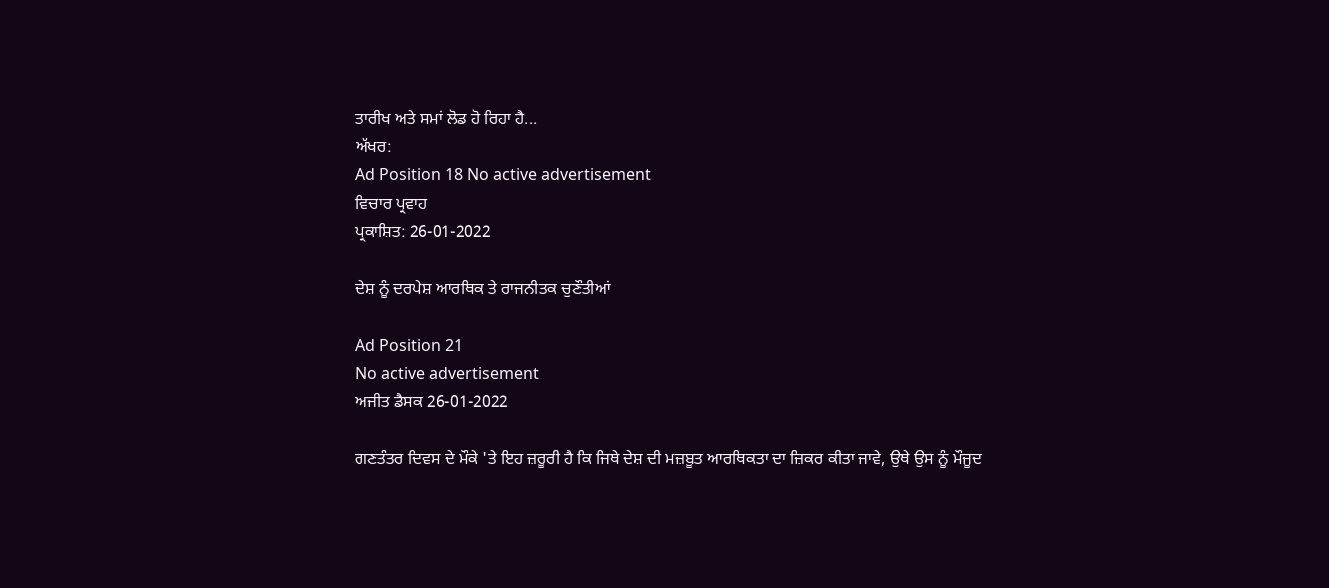ਤਾਰੀਖ ਅਤੇ ਸਮਾਂ ਲੋਡ ਹੋ ਰਿਹਾ ਹੈ...
ਅੱਖਰ:
Ad Position 18 No active advertisement
ਵਿਚਾਰ ਪ੍ਰਵਾਹ
ਪ੍ਰਕਾਸ਼ਿਤ: 26-01-2022

ਦੇਸ਼ ਨੂੰ ਦਰਪੇਸ਼ ਆਰਥਿਕ ਤੇ ਰਾਜਨੀਤਕ ਚੁਣੌਤੀਆਂ

Ad Position 21
No active advertisement
ਅਜੀਤ ਡੈਸਕ 26-01-2022

ਗਣਤੰਤਰ ਦਿਵਸ ਦੇ ਮੌਕੇ 'ਤੇ ਇਹ ਜ਼ਰੂਰੀ ਹੈ ਕਿ ਜਿਥੇ ਦੇਸ਼ ਦੀ ਮਜ਼ਬੂਤ ਆਰਥਿਕਤਾ ਦਾ ਜ਼ਿਕਰ ਕੀਤਾ ਜਾਵੇ, ਉਥੇ ਉਸ ਨੂੰ ਮੌਜੂਦ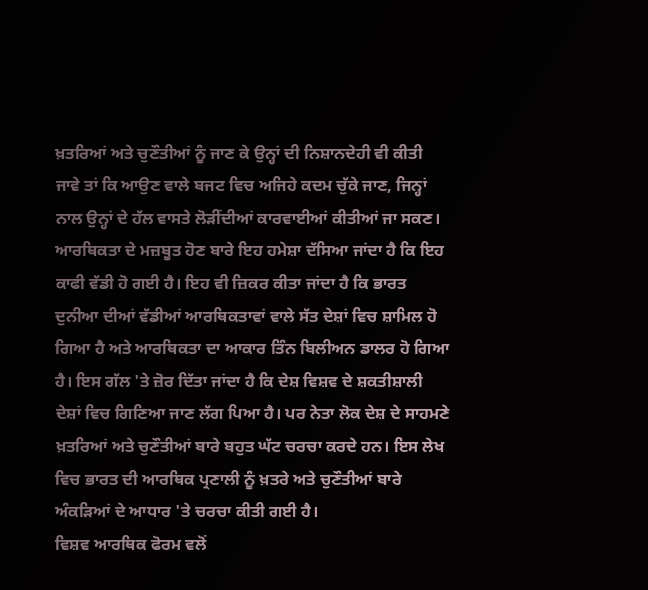ਖ਼ਤਰਿਆਂ ਅਤੇ ਚੁਣੌਤੀਆਂ ਨੂੰ ਜਾਣ ਕੇ ਉਨ੍ਹਾਂ ਦੀ ਨਿਸ਼ਾਨਦੇਹੀ ਵੀ ਕੀਤੀ ਜਾਵੇ ਤਾਂ ਕਿ ਆਉਣ ਵਾਲੇ ਬਜਟ ਵਿਚ ਅਜਿਹੇ ਕਦਮ ਚੁੱਕੇ ਜਾਣ, ਜਿਨ੍ਹਾਂ ਨਾਲ ਉਨ੍ਹਾਂ ਦੇ ਹੱਲ ਵਾਸਤੇ ਲੋੜੀਂਦੀਆਂ ਕਾਰਵਾਈਆਂ ਕੀਤੀਆਂ ਜਾ ਸਕਣ। ਆਰਥਿਕਤਾ ਦੇ ਮਜ਼ਬੂਤ ਹੋਣ ਬਾਰੇ ਇਹ ਹਮੇਸ਼ਾ ਦੱਸਿਆ ਜਾਂਦਾ ਹੈ ਕਿ ਇਹ ਕਾਫੀ ਵੱਡੀ ਹੋ ਗਈ ਹੈ। ਇਹ ਵੀ ਜ਼ਿਕਰ ਕੀਤਾ ਜਾਂਦਾ ਹੈ ਕਿ ਭਾਰਤ ਦੁਨੀਆ ਦੀਆਂ ਵੱਡੀਆਂ ਆਰਥਿਕਤਾਵਾਂ ਵਾਲੇ ਸੱਤ ਦੇਸ਼ਾਂ ਵਿਚ ਸ਼ਾਮਿਲ ਹੋ ਗਿਆ ਹੈ ਅਤੇ ਆਰਥਿਕਤਾ ਦਾ ਆਕਾਰ ਤਿੰਨ ਬਿਲੀਅਨ ਡਾਲਰ ਹੋ ਗਿਆ ਹੈ। ਇਸ ਗੱਲ 'ਤੇ ਜ਼ੋਰ ਦਿੱਤਾ ਜਾਂਦਾ ਹੈ ਕਿ ਦੇਸ਼ ਵਿਸ਼ਵ ਦੇ ਸ਼ਕਤੀਸ਼ਾਲੀ ਦੇਸ਼ਾਂ ਵਿਚ ਗਿਣਿਆ ਜਾਣ ਲੱਗ ਪਿਆ ਹੈ। ਪਰ ਨੇਤਾ ਲੋਕ ਦੇਸ਼ ਦੇ ਸਾਹਮਣੇ ਖ਼ਤਰਿਆਂ ਅਤੇ ਚੁਣੌਤੀਆਂ ਬਾਰੇ ਬਹੁਤ ਘੱਟ ਚਰਚਾ ਕਰਦੇ ਹਨ। ਇਸ ਲੇਖ ਵਿਚ ਭਾਰਤ ਦੀ ਆਰਥਿਕ ਪ੍ਰਣਾਲੀ ਨੂੰ ਖ਼ਤਰੇ ਅਤੇ ਚੁਣੌਤੀਆਂ ਬਾਰੇ ਅੰਕੜਿਆਂ ਦੇ ਆਧਾਰ 'ਤੇ ਚਰਚਾ ਕੀਤੀ ਗਈ ਹੈ।
ਵਿਸ਼ਵ ਆਰਥਿਕ ਫੋਰਮ ਵਲੋਂ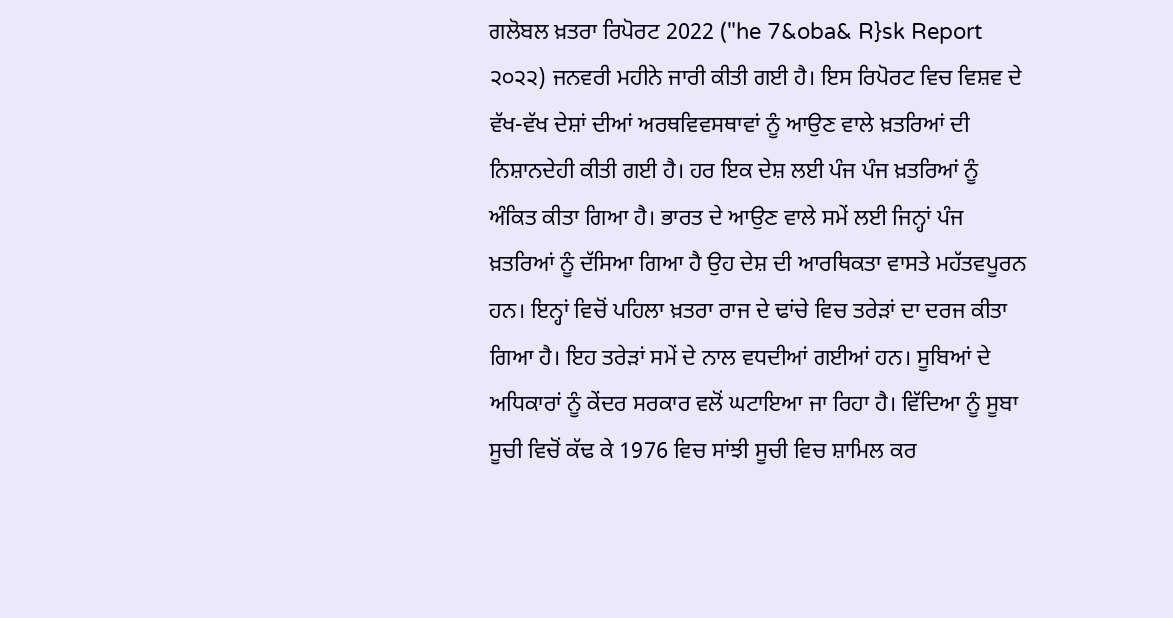ਗਲੋਬਲ ਖ਼ਤਰਾ ਰਿਪੋਰਟ 2022 ("he 7&oba& R}sk Report ੨੦੨੨) ਜਨਵਰੀ ਮਹੀਨੇ ਜਾਰੀ ਕੀਤੀ ਗਈ ਹੈ। ਇਸ ਰਿਪੋਰਟ ਵਿਚ ਵਿਸ਼ਵ ਦੇ ਵੱਖ-ਵੱਖ ਦੇਸ਼ਾਂ ਦੀਆਂ ਅਰਥਵਿਵਸਥਾਵਾਂ ਨੂੰ ਆਉਣ ਵਾਲੇ ਖ਼ਤਰਿਆਂ ਦੀ ਨਿਸ਼ਾਨਦੇਹੀ ਕੀਤੀ ਗਈ ਹੈ। ਹਰ ਇਕ ਦੇਸ਼ ਲਈ ਪੰਜ ਪੰਜ ਖ਼ਤਰਿਆਂ ਨੂੰ ਅੰਕਿਤ ਕੀਤਾ ਗਿਆ ਹੈ। ਭਾਰਤ ਦੇ ਆਉਣ ਵਾਲੇ ਸਮੇਂ ਲਈ ਜਿਨ੍ਹਾਂ ਪੰਜ ਖ਼ਤਰਿਆਂ ਨੂੰ ਦੱਸਿਆ ਗਿਆ ਹੈ ਉਹ ਦੇਸ਼ ਦੀ ਆਰਥਿਕਤਾ ਵਾਸਤੇ ਮਹੱਤਵਪੂਰਨ ਹਨ। ਇਨ੍ਹਾਂ ਵਿਚੋਂ ਪਹਿਲਾ ਖ਼ਤਰਾ ਰਾਜ ਦੇ ਢਾਂਚੇ ਵਿਚ ਤਰੇੜਾਂ ਦਾ ਦਰਜ ਕੀਤਾ ਗਿਆ ਹੈ। ਇਹ ਤਰੇੜਾਂ ਸਮੇਂ ਦੇ ਨਾਲ ਵਧਦੀਆਂ ਗਈਆਂ ਹਨ। ਸੂਬਿਆਂ ਦੇ ਅਧਿਕਾਰਾਂ ਨੂੰ ਕੇਂਦਰ ਸਰਕਾਰ ਵਲੋਂ ਘਟਾਇਆ ਜਾ ਰਿਹਾ ਹੈ। ਵਿੱਦਿਆ ਨੂੰ ਸੂਬਾ ਸੂਚੀ ਵਿਚੋਂ ਕੱਢ ਕੇ 1976 ਵਿਚ ਸਾਂਝੀ ਸੂਚੀ ਵਿਚ ਸ਼ਾਮਿਲ ਕਰ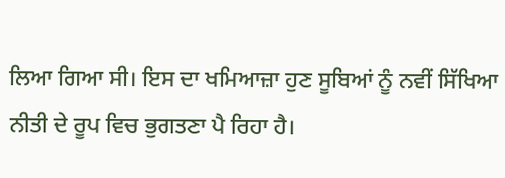ਲਿਆ ਗਿਆ ਸੀ। ਇਸ ਦਾ ਖਮਿਆਜ਼ਾ ਹੁਣ ਸੂਬਿਆਂ ਨੂੰ ਨਵੀਂ ਸਿੱਖਿਆ ਨੀਤੀ ਦੇ ਰੂਪ ਵਿਚ ਭੁਗਤਣਾ ਪੈ ਰਿਹਾ ਹੈ।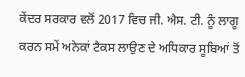ਕੇਂਦਰ ਸਰਕਾਰ ਵਲੋਂ 2017 ਵਿਚ ਜੀ. ਐਸ. ਟੀ. ਨੂੰ ਲਾਗੂ ਕਰਨ ਸਮੇਂ ਅਨੇਕਾਂ ਟੈਕਸ ਲਾਉਣ ਦੇ ਅਧਿਕਾਰ ਸੂਬਿਆਂ ਤੋਂ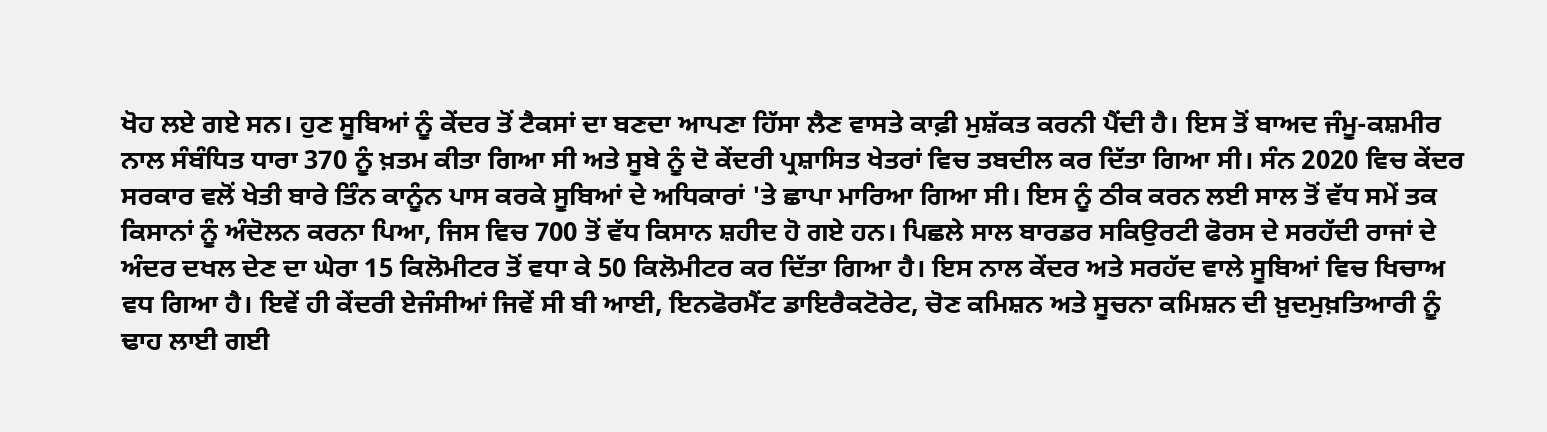ਖੋਹ ਲਏ ਗਏ ਸਨ। ਹੁਣ ਸੂਬਿਆਂ ਨੂੰ ਕੇਂਦਰ ਤੋਂ ਟੈਕਸਾਂ ਦਾ ਬਣਦਾ ਆਪਣਾ ਹਿੱਸਾ ਲੈਣ ਵਾਸਤੇ ਕਾਫ਼ੀ ਮੁਸ਼ੱਕਤ ਕਰਨੀ ਪੈਂਦੀ ਹੈ। ਇਸ ਤੋਂ ਬਾਅਦ ਜੰਮੂ-ਕਸ਼ਮੀਰ ਨਾਲ ਸੰਬੰਧਿਤ ਧਾਰਾ 370 ਨੂੰ ਖ਼ਤਮ ਕੀਤਾ ਗਿਆ ਸੀ ਅਤੇ ਸੂਬੇ ਨੂੰ ਦੋ ਕੇਂਦਰੀ ਪ੍ਰਸ਼ਾਸਿਤ ਖੇਤਰਾਂ ਵਿਚ ਤਬਦੀਲ ਕਰ ਦਿੱਤਾ ਗਿਆ ਸੀ। ਸੰਨ 2020 ਵਿਚ ਕੇਂਦਰ ਸਰਕਾਰ ਵਲੋਂ ਖੇਤੀ ਬਾਰੇ ਤਿੰਨ ਕਾਨੂੰਨ ਪਾਸ ਕਰਕੇ ਸੂਬਿਆਂ ਦੇ ਅਧਿਕਾਰਾਂ 'ਤੇ ਛਾਪਾ ਮਾਰਿਆ ਗਿਆ ਸੀ। ਇਸ ਨੂੰ ਠੀਕ ਕਰਨ ਲਈ ਸਾਲ ਤੋਂ ਵੱਧ ਸਮੇਂ ਤਕ ਕਿਸਾਨਾਂ ਨੂੰ ਅੰਦੋਲਨ ਕਰਨਾ ਪਿਆ, ਜਿਸ ਵਿਚ 700 ਤੋਂ ਵੱਧ ਕਿਸਾਨ ਸ਼ਹੀਦ ਹੋ ਗਏ ਹਨ। ਪਿਛਲੇ ਸਾਲ ਬਾਰਡਰ ਸਕਿਉਰਟੀ ਫੋਰਸ ਦੇ ਸਰਹੱਦੀ ਰਾਜਾਂ ਦੇ ਅੰਦਰ ਦਖਲ ਦੇਣ ਦਾ ਘੇਰਾ 15 ਕਿਲੋਮੀਟਰ ਤੋਂ ਵਧਾ ਕੇ 50 ਕਿਲੋਮੀਟਰ ਕਰ ਦਿੱਤਾ ਗਿਆ ਹੈ। ਇਸ ਨਾਲ ਕੇਂਦਰ ਅਤੇ ਸਰਹੱਦ ਵਾਲੇ ਸੂਬਿਆਂ ਵਿਚ ਖਿਚਾਅ ਵਧ ਗਿਆ ਹੈ। ਇਵੇਂ ਹੀ ਕੇਂਦਰੀ ਏਜੰਸੀਆਂ ਜਿਵੇਂ ਸੀ ਬੀ ਆਈ, ਇਨਫੋਰਮੈਂਟ ਡਾਇਰੈਕਟੋਰੇਟ, ਚੋਣ ਕਮਿਸ਼ਨ ਅਤੇ ਸੂਚਨਾ ਕਮਿਸ਼ਨ ਦੀ ਖ਼ੁਦਮੁਖ਼ਤਿਆਰੀ ਨੂੰ ਢਾਹ ਲਾਈ ਗਈ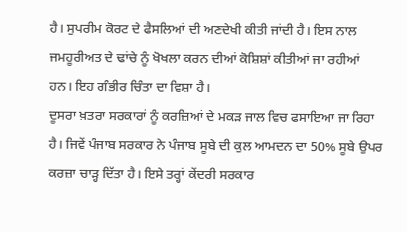ਹੈ। ਸੁਪਰੀਮ ਕੋਰਟ ਦੇ ਫੈਸਲਿਆਂ ਦੀ ਅਣਦੇਖੀ ਕੀਤੀ ਜਾਂਦੀ ਹੈ। ਇਸ ਨਾਲ ਜਮਹੂਰੀਅਤ ਦੇ ਢਾਂਚੇ ਨੂੰ ਖੋਖਲਾ ਕਰਨ ਦੀਆਂ ਕੋਸ਼ਿਸ਼ਾਂ ਕੀਤੀਆਂ ਜਾ ਰਹੀਆਂ ਹਨ। ਇਹ ਗੰਭੀਰ ਚਿੰਤਾ ਦਾ ਵਿਸ਼ਾ ਹੈ।
ਦੂਸਰਾ ਖ਼ਤਰਾ ਸਰਕਾਰਾਂ ਨੂੰ ਕਰਜ਼ਿਆਂ ਦੇ ਮਕੜ ਜਾਲ ਵਿਚ ਫਸਾਇਆ ਜਾ ਰਿਹਾ ਹੈ। ਜਿਵੇਂ ਪੰਜਾਬ ਸਰਕਾਰ ਨੇ ਪੰਜਾਬ ਸੂਬੇ ਦੀ ਕੁਲ ਆਮਦਨ ਦਾ 50% ਸੂਬੇ ਉਪਰ ਕਰਜ਼ਾ ਚਾੜ੍ਹ ਦਿੱਤਾ ਹੈ। ਇਸੇ ਤਰ੍ਹਾਂ ਕੇਂਦਰੀ ਸਰਕਾਰ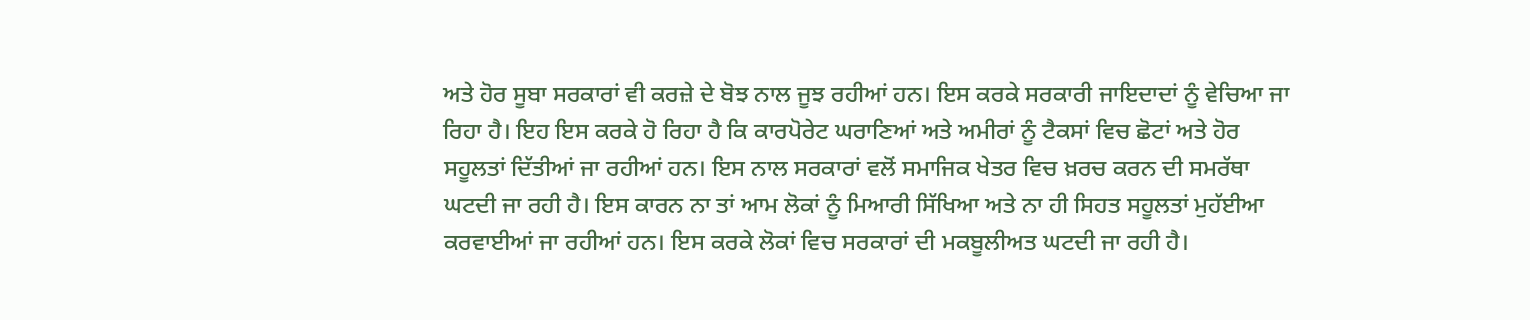ਅਤੇ ਹੋਰ ਸੂਬਾ ਸਰਕਾਰਾਂ ਵੀ ਕਰਜ਼ੇ ਦੇ ਬੋਝ ਨਾਲ ਜੂਝ ਰਹੀਆਂ ਹਨ। ਇਸ ਕਰਕੇ ਸਰਕਾਰੀ ਜਾਇਦਾਦਾਂ ਨੂੰ ਵੇਚਿਆ ਜਾ ਰਿਹਾ ਹੈ। ਇਹ ਇਸ ਕਰਕੇ ਹੋ ਰਿਹਾ ਹੈ ਕਿ ਕਾਰਪੋਰੇਟ ਘਰਾਣਿਆਂ ਅਤੇ ਅਮੀਰਾਂ ਨੂੰ ਟੈਕਸਾਂ ਵਿਚ ਛੋਟਾਂ ਅਤੇ ਹੋਰ ਸਹੂਲਤਾਂ ਦਿੱਤੀਆਂ ਜਾ ਰਹੀਆਂ ਹਨ। ਇਸ ਨਾਲ ਸਰਕਾਰਾਂ ਵਲੋਂ ਸਮਾਜਿਕ ਖੇਤਰ ਵਿਚ ਖ਼ਰਚ ਕਰਨ ਦੀ ਸਮਰੱਥਾ ਘਟਦੀ ਜਾ ਰਹੀ ਹੈ। ਇਸ ਕਾਰਨ ਨਾ ਤਾਂ ਆਮ ਲੋਕਾਂ ਨੂੰ ਮਿਆਰੀ ਸਿੱਖਿਆ ਅਤੇ ਨਾ ਹੀ ਸਿਹਤ ਸਹੂਲਤਾਂ ਮੁਹੱਈਆ ਕਰਵਾਈਆਂ ਜਾ ਰਹੀਆਂ ਹਨ। ਇਸ ਕਰਕੇ ਲੋਕਾਂ ਵਿਚ ਸਰਕਾਰਾਂ ਦੀ ਮਕਬੂਲੀਅਤ ਘਟਦੀ ਜਾ ਰਹੀ ਹੈ।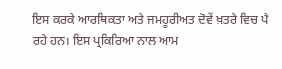ਇਸ ਕਰਕੇ ਆਰਥਿਕਤਾ ਅਤੇ ਜਮਹੂਰੀਅਤ ਦੋਵੇਂ ਖ਼ਤਰੇ ਵਿਚ ਪੈ ਰਹੇ ਹਨ। ਇਸ ਪ੍ਰਕਿਰਿਆ ਨਾਲ ਆਮ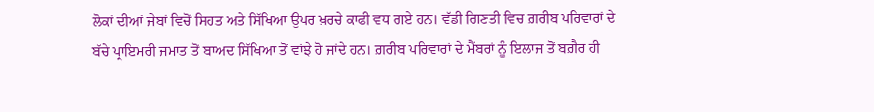ਲੋਕਾਂ ਦੀਆਂ ਜੇਬਾਂ ਵਿਚੋਂ ਸਿਹਤ ਅਤੇ ਸਿੱਖਿਆ ਉਪਰ ਖ਼ਰਚੇ ਕਾਫੀ ਵਧ ਗਏ ਹਨ। ਵੱਡੀ ਗਿਣਤੀ ਵਿਚ ਗ਼ਰੀਬ ਪਰਿਵਾਰਾਂ ਦੇ ਬੱਚੇ ਪ੍ਰਾਇਮਰੀ ਜਮਾਤ ਤੋਂ ਬਾਅਦ ਸਿੱਖਿਆ ਤੋਂ ਵਾਂਝੇ ਹੋ ਜਾਂਦੇ ਹਨ। ਗ਼ਰੀਬ ਪਰਿਵਾਰਾਂ ਦੇ ਮੈਂਬਰਾਂ ਨੂੰ ਇਲਾਜ ਤੋਂ ਬਗ਼ੈਰ ਹੀ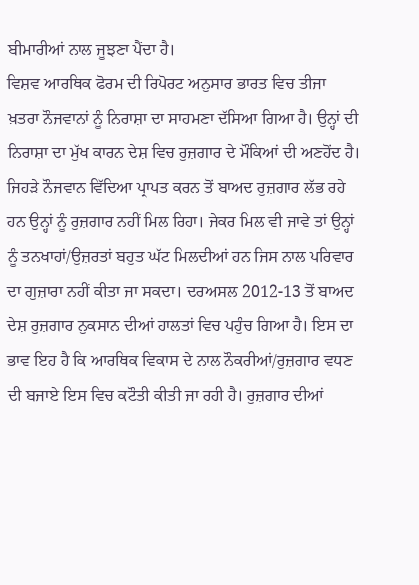ਬੀਮਾਰੀਆਂ ਨਾਲ ਜੂਝਣਾ ਪੈਂਦਾ ਹੈ।
ਵਿਸ਼ਵ ਆਰਥਿਕ ਫੋਰਮ ਦੀ ਰਿਪੋਰਟ ਅਨੁਸਾਰ ਭਾਰਤ ਵਿਚ ਤੀਜਾ ਖ਼ਤਰਾ ਨੌਜਵਾਨਾਂ ਨੂੰ ਨਿਰਾਸ਼ਾ ਦਾ ਸਾਹਮਣਾ ਦੱਸਿਆ ਗਿਆ ਹੈ। ਉਨ੍ਹਾਂ ਦੀ ਨਿਰਾਸ਼ਾ ਦਾ ਮੁੱਖ ਕਾਰਨ ਦੇਸ਼ ਵਿਚ ਰੁਜ਼ਗਾਰ ਦੇ ਮੌਕਿਆਂ ਦੀ ਅਣਹੋਂਦ ਹੈ। ਜਿਹੜੇ ਨੌਜਵਾਨ ਵਿੱਦਿਆ ਪ੍ਰਾਪਤ ਕਰਨ ਤੋਂ ਬਾਅਦ ਰੁਜ਼ਗਾਰ ਲੱਭ ਰਹੇ ਹਨ ਉਨ੍ਹਾਂ ਨੂੰ ਰੁਜ਼ਗਾਰ ਨਹੀਂ ਮਿਲ ਰਿਹਾ। ਜੇਕਰ ਮਿਲ ਵੀ ਜਾਵੇ ਤਾਂ ਉਨ੍ਹਾਂ ਨੂੰ ਤਨਖਾਹਾਂ/ਉਜ਼ਰਤਾਂ ਬਹੁਤ ਘੱਟ ਮਿਲਦੀਆਂ ਹਨ ਜਿਸ ਨਾਲ ਪਰਿਵਾਰ ਦਾ ਗੁਜ਼ਾਰਾ ਨਹੀਂ ਕੀਤਾ ਜਾ ਸਕਦਾ। ਦਰਅਸਲ 2012-13 ਤੋਂ ਬਾਅਦ ਦੇਸ਼ ਰੁਜ਼ਗਾਰ ਨੁਕਸਾਨ ਦੀਆਂ ਹਾਲਤਾਂ ਵਿਚ ਪਹੁੰਚ ਗਿਆ ਹੈ। ਇਸ ਦਾ ਭਾਵ ਇਹ ਹੈ ਕਿ ਆਰਥਿਕ ਵਿਕਾਸ ਦੇ ਨਾਲ ਨੌਕਰੀਆਂ/ਰੁਜ਼ਗਾਰ ਵਧਣ ਦੀ ਬਜਾਏ ਇਸ ਵਿਚ ਕਟੌਤੀ ਕੀਤੀ ਜਾ ਰਹੀ ਹੈ। ਰੁਜ਼ਗਾਰ ਦੀਆਂ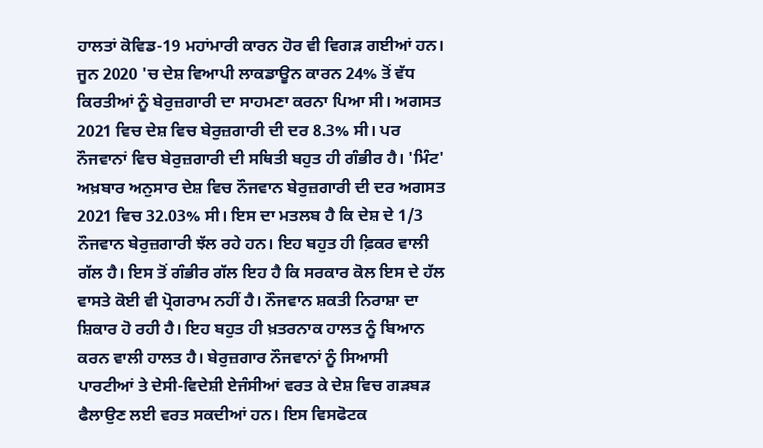ਹਾਲਤਾਂ ਕੋਵਿਡ-19 ਮਹਾਂਮਾਰੀ ਕਾਰਨ ਹੋਰ ਵੀ ਵਿਗੜ ਗਈਆਂ ਹਨ। ਜੂਨ 2020 'ਚ ਦੇਸ਼ ਵਿਆਪੀ ਲਾਕਡਾਊਨ ਕਾਰਨ 24% ਤੋਂ ਵੱਧ ਕਿਰਤੀਆਂ ਨੂੰ ਬੇਰੁਜ਼ਗਾਰੀ ਦਾ ਸਾਹਮਣਾ ਕਰਨਾ ਪਿਆ ਸੀ। ਅਗਸਤ 2021 ਵਿਚ ਦੇਸ਼ ਵਿਚ ਬੇਰੁਜ਼ਗਾਰੀ ਦੀ ਦਰ 8.3% ਸੀ। ਪਰ ਨੌਜਵਾਨਾਂ ਵਿਚ ਬੇਰੁਜ਼ਗਾਰੀ ਦੀ ਸਥਿਤੀ ਬਹੁਤ ਹੀ ਗੰਭੀਰ ਹੈ। 'ਮਿੰਟ' ਅਖ਼ਬਾਰ ਅਨੁਸਾਰ ਦੇਸ਼ ਵਿਚ ਨੌਜਵਾਨ ਬੇਰੁਜ਼ਗਾਰੀ ਦੀ ਦਰ ਅਗਸਤ 2021 ਵਿਚ 32.03% ਸੀ। ਇਸ ਦਾ ਮਤਲਬ ਹੈ ਕਿ ਦੇਸ਼ ਦੇ 1/3 ਨੌਜਵਾਨ ਬੇਰੁਜ਼ਗਾਰੀ ਝੱਲ ਰਹੇ ਹਨ। ਇਹ ਬਹੁਤ ਹੀ ਫ਼ਿਕਰ ਵਾਲੀ ਗੱਲ ਹੈ। ਇਸ ਤੋਂ ਗੰਭੀਰ ਗੱਲ ਇਹ ਹੈ ਕਿ ਸਰਕਾਰ ਕੋਲ ਇਸ ਦੇ ਹੱਲ ਵਾਸਤੇ ਕੋਈ ਵੀ ਪ੍ਰੋਗਰਾਮ ਨਹੀਂ ਹੈ। ਨੌਜਵਾਨ ਸ਼ਕਤੀ ਨਿਰਾਸ਼ਾ ਦਾ ਸ਼ਿਕਾਰ ਹੋ ਰਹੀ ਹੈ। ਇਹ ਬਹੁਤ ਹੀ ਖ਼ਤਰਨਾਕ ਹਾਲਤ ਨੂੰ ਬਿਆਨ ਕਰਨ ਵਾਲੀ ਹਾਲਤ ਹੈ। ਬੇਰੁਜ਼ਗਾਰ ਨੌਜਵਾਨਾਂ ਨੂੰ ਸਿਆਸੀ ਪਾਰਟੀਆਂ ਤੇ ਦੇਸੀ-ਵਿਦੇਸ਼ੀ ਏਜੰਸੀਆਂ ਵਰਤ ਕੇ ਦੇਸ਼ ਵਿਚ ਗੜਬੜ ਫੈਲਾਉਣ ਲਈ ਵਰਤ ਸਕਦੀਆਂ ਹਨ। ਇਸ ਵਿਸਫੋਟਕ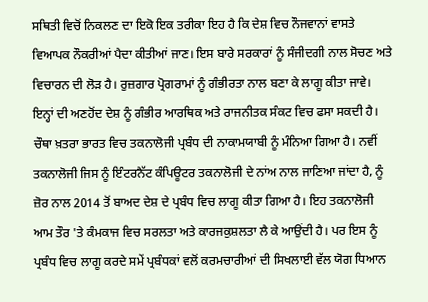ਸਥਿਤੀ ਵਿਚੋਂ ਨਿਕਲਣ ਦਾ ਇਕੋ ਇਕ ਤਰੀਕਾ ਇਹ ਹੈ ਕਿ ਦੇਸ਼ ਵਿਚ ਨੌਜਵਾਨਾਂ ਵਾਸਤੇ ਵਿਆਪਕ ਨੌਕਰੀਆਂ ਪੈਦਾ ਕੀਤੀਆਂ ਜਾਣ। ਇਸ ਬਾਰੇ ਸਰਕਾਰਾਂ ਨੂੰ ਸੰਜੀਦਗੀ ਨਾਲ ਸੋਚਣ ਅਤੇ ਵਿਚਾਰਨ ਦੀ ਲੋੜ ਹੈ। ਰੁਜ਼ਗਾਰ ਪ੍ਰੋਗਰਾਮਾਂ ਨੂੰ ਗੰਭੀਰਤਾ ਨਾਲ ਬਣਾ ਕੇ ਲਾਗੂ ਕੀਤਾ ਜਾਵੇ। ਇਨ੍ਹਾਂ ਦੀ ਅਣਹੋਂਦ ਦੇਸ਼ ਨੂੰ ਗੰਭੀਰ ਆਰਥਿਕ ਅਤੇ ਰਾਜਨੀਤਕ ਸੰਕਟ ਵਿਚ ਫਸਾ ਸਕਦੀ ਹੈ।
ਚੌਥਾ ਖ਼ਤਰਾ ਭਾਰਤ ਵਿਚ ਤਕਨਾਲੋਜੀ ਪ੍ਰਬੰਧ ਦੀ ਨਾਕਾਮਯਾਬੀ ਨੂੰ ਮੰਨਿਆ ਗਿਆ ਹੈ। ਨਵੀਂ ਤਕਨਾਲੋਜੀ ਜਿਸ ਨੂੰ ਇੰਟਰਨੈੱਟ ਕੰਪਿਊਟਰ ਤਕਨਾਲੋਜੀ ਦੇ ਨਾਂਅ ਨਾਲ ਜਾਣਿਆ ਜਾਂਦਾ ਹੈ, ਨੂੰ ਜ਼ੋਰ ਨਾਲ 2014 ਤੋਂ ਬਾਅਦ ਦੇਸ਼ ਦੇ ਪ੍ਰਬੰਧ ਵਿਚ ਲਾਗੂ ਕੀਤਾ ਗਿਆ ਹੈ। ਇਹ ਤਕਨਾਲੋਜੀ ਆਮ ਤੌਰ 'ਤੇ ਕੰਮਕਾਜ ਵਿਚ ਸਰਲਤਾ ਅਤੇ ਕਾਰਜਕੁਸ਼ਲਤਾ ਲੈ ਕੇ ਆਉਂਦੀ ਹੈ। ਪਰ ਇਸ ਨੂੰ ਪ੍ਰਬੰਧ ਵਿਚ ਲਾਗੂ ਕਰਦੇ ਸਮੇਂ ਪ੍ਰਬੰਧਕਾਂ ਵਲੋਂ ਕਰਮਚਾਰੀਆਂ ਦੀ ਸਿਖਲਾਈ ਵੱਲ ਯੋਗ ਧਿਆਨ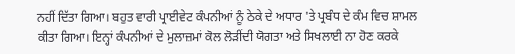ਨਹੀਂ ਦਿੱਤਾ ਗਿਆ। ਬਹੁਤ ਵਾਰੀ ਪ੍ਰਾਈਵੇਟ ਕੰਪਨੀਆਂ ਨੂੰ ਠੇਕੇ ਦੇ ਅਧਾਰ 'ਤੇ ਪ੍ਰਬੰਧ ਦੇ ਕੰਮ ਵਿਚ ਸ਼ਾਮਲ ਕੀਤਾ ਗਿਆ। ਇਨ੍ਹਾਂ ਕੰਪਨੀਆਂ ਦੇ ਮੁਲਾਜ਼ਮਾਂ ਕੋਲ ਲੋੜੀਂਦੀ ਯੋਗਤਾ ਅਤੇ ਸਿਖਲਾਈ ਨਾ ਹੋਣ ਕਰਕੇ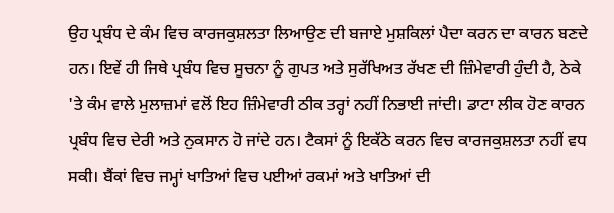ਉਹ ਪ੍ਰਬੰਧ ਦੇ ਕੰਮ ਵਿਚ ਕਾਰਜਕੁਸ਼ਲਤਾ ਲਿਆਉਣ ਦੀ ਬਜਾਏ ਮੁਸ਼ਕਿਲਾਂ ਪੈਦਾ ਕਰਨ ਦਾ ਕਾਰਨ ਬਣਦੇ ਹਨ। ਇਵੇਂ ਹੀ ਜਿਥੇ ਪ੍ਰਬੰਧ ਵਿਚ ਸੂਚਨਾ ਨੂੰ ਗੁਪਤ ਅਤੇ ਸੁਰੱਖਿਅਤ ਰੱਖਣ ਦੀ ਜ਼ਿੰਮੇਵਾਰੀ ਹੁੰਦੀ ਹੈ, ਠੇਕੇ 'ਤੇ ਕੰਮ ਵਾਲੇ ਮੁਲਾਜ਼ਮਾਂ ਵਲੋਂ ਇਹ ਜ਼ਿੰਮੇਵਾਰੀ ਠੀਕ ਤਰ੍ਹਾਂ ਨਹੀਂ ਨਿਭਾਈ ਜਾਂਦੀ। ਡਾਟਾ ਲੀਕ ਹੋਣ ਕਾਰਨ ਪ੍ਰਬੰਧ ਵਿਚ ਦੇਰੀ ਅਤੇ ਨੁਕਸਾਨ ਹੋ ਜਾਂਦੇ ਹਨ। ਟੈਕਸਾਂ ਨੂੰ ਇਕੱਠੇ ਕਰਨ ਵਿਚ ਕਾਰਜਕੁਸ਼ਲਤਾ ਨਹੀਂ ਵਧ ਸਕੀ। ਬੈਂਕਾਂ ਵਿਚ ਜਮ੍ਹਾਂ ਖਾਤਿਆਂ ਵਿਚ ਪਈਆਂ ਰਕਮਾਂ ਅਤੇ ਖਾਤਿਆਂ ਦੀ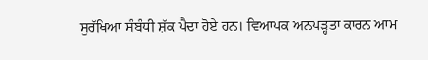ਸੁਰੱਖਿਆ ਸੰਬੰਧੀ ਸ਼ੱਕ ਪੈਦਾ ਹੋਏ ਹਨ। ਵਿਆਪਕ ਅਨਪੜ੍ਹਤਾ ਕਾਰਨ ਆਮ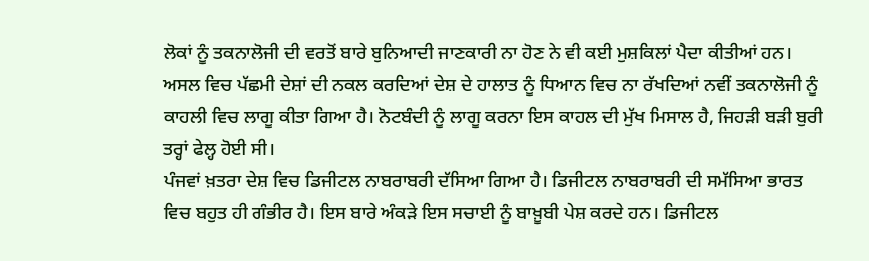ਲੋਕਾਂ ਨੂੰ ਤਕਨਾਲੋਜੀ ਦੀ ਵਰਤੋਂ ਬਾਰੇ ਬੁਨਿਆਦੀ ਜਾਣਕਾਰੀ ਨਾ ਹੋਣ ਨੇ ਵੀ ਕਈ ਮੁਸ਼ਕਿਲਾਂ ਪੈਦਾ ਕੀਤੀਆਂ ਹਨ। ਅਸਲ ਵਿਚ ਪੱਛਮੀ ਦੇਸ਼ਾਂ ਦੀ ਨਕਲ ਕਰਦਿਆਂ ਦੇਸ਼ ਦੇ ਹਾਲਾਤ ਨੂੰ ਧਿਆਨ ਵਿਚ ਨਾ ਰੱਖਦਿਆਂ ਨਵੀਂ ਤਕਨਾਲੋਜੀ ਨੂੰ ਕਾਹਲੀ ਵਿਚ ਲਾਗੂ ਕੀਤਾ ਗਿਆ ਹੈ। ਨੋਟਬੰਦੀ ਨੂੰ ਲਾਗੂ ਕਰਨਾ ਇਸ ਕਾਹਲ ਦੀ ਮੁੱਖ ਮਿਸਾਲ ਹੈ, ਜਿਹੜੀ ਬੜੀ ਬੁਰੀ ਤਰ੍ਹਾਂ ਫੇਲ੍ਹ ਹੋਈ ਸੀ।
ਪੰਜਵਾਂ ਖ਼ਤਰਾ ਦੇਸ਼ ਵਿਚ ਡਿਜੀਟਲ ਨਾਬਰਾਬਰੀ ਦੱਸਿਆ ਗਿਆ ਹੈ। ਡਿਜੀਟਲ ਨਾਬਰਾਬਰੀ ਦੀ ਸਮੱਸਿਆ ਭਾਰਤ ਵਿਚ ਬਹੁਤ ਹੀ ਗੰਭੀਰ ਹੈ। ਇਸ ਬਾਰੇ ਅੰਕੜੇ ਇਸ ਸਚਾਈ ਨੂੰ ਬਾਖ਼ੂਬੀ ਪੇਸ਼ ਕਰਦੇ ਹਨ। ਡਿਜੀਟਲ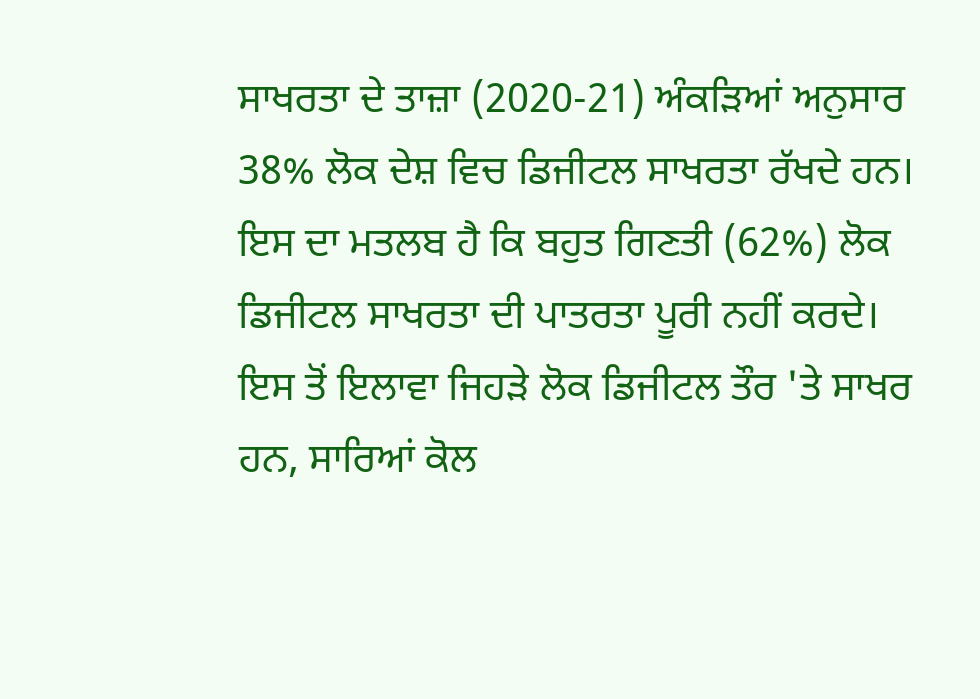ਸਾਖਰਤਾ ਦੇ ਤਾਜ਼ਾ (2020-21) ਅੰਕੜਿਆਂ ਅਨੁਸਾਰ 38% ਲੋਕ ਦੇਸ਼ ਵਿਚ ਡਿਜੀਟਲ ਸਾਖਰਤਾ ਰੱਖਦੇ ਹਨ। ਇਸ ਦਾ ਮਤਲਬ ਹੈ ਕਿ ਬਹੁਤ ਗਿਣਤੀ (62%) ਲੋਕ ਡਿਜੀਟਲ ਸਾਖਰਤਾ ਦੀ ਪਾਤਰਤਾ ਪੂਰੀ ਨਹੀਂ ਕਰਦੇ। ਇਸ ਤੋਂ ਇਲਾਵਾ ਜਿਹੜੇ ਲੋਕ ਡਿਜੀਟਲ ਤੌਰ 'ਤੇ ਸਾਖਰ ਹਨ, ਸਾਰਿਆਂ ਕੋਲ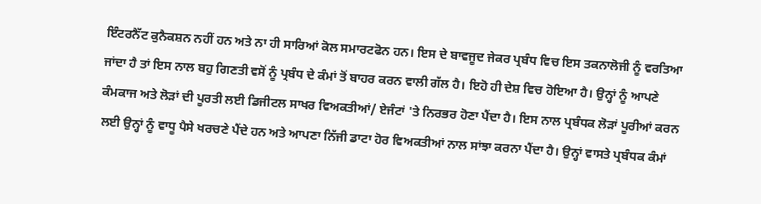ਇੰਟਰਨੈੱਟ ਕੁਨੈਕਸ਼ਨ ਨਹੀਂ ਹਨ ਅਤੇ ਨਾ ਹੀ ਸਾਰਿਆਂ ਕੋਲ ਸਮਾਰਟਫੋਨ ਹਨ। ਇਸ ਦੇ ਬਾਵਜੂਦ ਜੇਕਰ ਪ੍ਰਬੰਧ ਵਿਚ ਇਸ ਤਕਨਾਲੋਜੀ ਨੂੰ ਵਰਤਿਆ ਜਾਂਦਾ ਹੈ ਤਾਂ ਇਸ ਨਾਲ ਬਹੁ ਗਿਣਤੀ ਵਸੋਂ ਨੂੰ ਪ੍ਰਬੰਧ ਦੇ ਕੰਮਾਂ ਤੋਂ ਬਾਹਰ ਕਰਨ ਵਾਲੀ ਗੱਲ ਹੈ। ਇਹੋ ਹੀ ਦੇਸ਼ ਵਿਚ ਹੋਇਆ ਹੈ। ਉਨ੍ਹਾਂ ਨੂੰ ਆਪਣੇ ਕੰਮਕਾਜ ਅਤੇ ਲੋੜਾਂ ਦੀ ਪੂਰਤੀ ਲਈ ਡਿਜੀਟਲ ਸਾਖਰ ਵਿਅਕਤੀਆਂ/ ਏਜੰਟਾਂ 'ਤੇ ਨਿਰਭਰ ਹੋਣਾ ਪੈਂਦਾ ਹੈ। ਇਸ ਨਾਲ ਪ੍ਰਬੰਧਕ ਲੋੜਾਂ ਪੂਰੀਆਂ ਕਰਨ ਲਈ ਉਨ੍ਹਾਂ ਨੂੰ ਵਾਧੂ ਪੈਸੇ ਖਰਚਣੇ ਪੈਂਦੇ ਹਨ ਅਤੇ ਆਪਣਾ ਨਿੱਜੀ ਡਾਟਾ ਹੋਰ ਵਿਅਕਤੀਆਂ ਨਾਲ ਸਾਂਝਾ ਕਰਨਾ ਪੈਂਦਾ ਹੈ। ਉਨ੍ਹਾਂ ਵਾਸਤੇ ਪ੍ਰਬੰਧਕ ਕੰਮਾਂ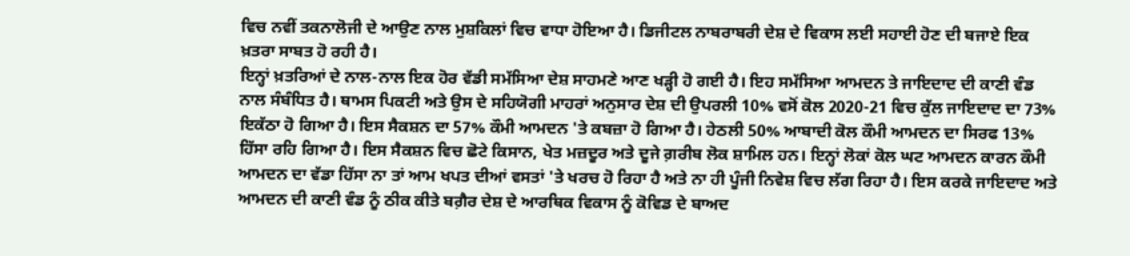ਵਿਚ ਨਵੀਂ ਤਕਨਾਲੋਜੀ ਦੇ ਆਉਣ ਨਾਲ ਮੁਸ਼ਕਿਲਾਂ ਵਿਚ ਵਾਧਾ ਹੋਇਆ ਹੈ। ਡਿਜੀਟਲ ਨਾਬਰਾਬਰੀ ਦੇਸ਼ ਦੇ ਵਿਕਾਸ ਲਈ ਸਹਾਈ ਹੋਣ ਦੀ ਬਜਾਏ ਇਕ ਖ਼ਤਰਾ ਸਾਬਤ ਹੋ ਰਹੀ ਹੈ।
ਇਨ੍ਹਾਂ ਖ਼ਤਰਿਆਂ ਦੇ ਨਾਲ-ਨਾਲ ਇਕ ਹੋਰ ਵੱਡੀ ਸਮੱਸਿਆ ਦੇਸ਼ ਸਾਹਮਣੇ ਆਣ ਖੜ੍ਹੀ ਹੋ ਗਈ ਹੈ। ਇਹ ਸਮੱਸਿਆ ਆਮਦਨ ਤੇ ਜਾਇਦਾਦ ਦੀ ਕਾਣੀ ਵੰਡ ਨਾਲ ਸੰਬੰਧਿਤ ਹੈ। ਥਾਮਸ ਪਿਕਟੀ ਅਤੇ ਉਸ ਦੇ ਸਹਿਯੋਗੀ ਮਾਹਰਾਂ ਅਨੁਸਾਰ ਦੇਸ਼ ਦੀ ਉਪਰਲੀ 10% ਵਸੋਂ ਕੋਲ 2020-21 ਵਿਚ ਕੁੱਲ ਜਾਇਦਾਦ ਦਾ 73% ਇਕੱਠਾ ਹੋ ਗਿਆ ਹੈ। ਇਸ ਸੈਕਸ਼ਨ ਦਾ 57% ਕੌਮੀ ਆਮਦਨ 'ਤੇ ਕਬਜ਼ਾ ਹੋ ਗਿਆ ਹੈ। ਹੇਠਲੀ 50% ਆਬਾਦੀ ਕੋਲ ਕੌਮੀ ਆਮਦਨ ਦਾ ਸਿਰਫ 13% ਹਿੱਸਾ ਰਹਿ ਗਿਆ ਹੈ। ਇਸ ਸੈਕਸ਼ਨ ਵਿਚ ਛੋਟੇ ਕਿਸਾਨ, ਖੇਤ ਮਜ਼ਦੂਰ ਅਤੇ ਦੂਜੇ ਗ਼ਰੀਬ ਲੋਕ ਸ਼ਾਮਿਲ ਹਨ। ਇਨ੍ਹਾਂ ਲੋਕਾਂ ਕੋਲ ਘਟ ਆਮਦਨ ਕਾਰਨ ਕੌਮੀ ਆਮਦਨ ਦਾ ਵੱਡਾ ਹਿੱਸਾ ਨਾ ਤਾਂ ਆਮ ਖਪਤ ਦੀਆਂ ਵਸਤਾਂ 'ਤੇ ਖਰਚ ਹੋ ਰਿਹਾ ਹੈ ਅਤੇ ਨਾ ਹੀ ਪੂੰਜੀ ਨਿਵੇਸ਼ ਵਿਚ ਲੱਗ ਰਿਹਾ ਹੈ। ਇਸ ਕਰਕੇ ਜਾਇਦਾਦ ਅਤੇ ਆਮਦਨ ਦੀ ਕਾਣੀ ਵੰਡ ਨੂੰ ਠੀਕ ਕੀਤੇ ਬਗ਼ੈਰ ਦੇਸ਼ ਦੇ ਆਰਥਿਕ ਵਿਕਾਸ ਨੂੰ ਕੋਵਿਡ ਦੇ ਬਾਅਦ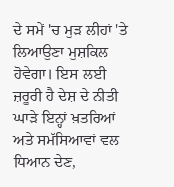ਦੇ ਸਮੇਂ 'ਚ ਮੁੜ ਲੀਹਾਂ 'ਤੇ ਲਿਆਉਣਾ ਮੁਸ਼ਕਿਲ ਹੋਵੇਗਾ। ਇਸ ਲਈ ਜ਼ਰੂਰੀ ਹੈ ਦੇਸ਼ ਦੇ ਨੀਤੀ ਘਾੜੇ ਇਨ੍ਹਾਂ ਖ਼ਤਰਿਆਂ ਅਤੇ ਸਮੱਸਿਆਵਾਂ ਵਲ ਧਿਆਨ ਦੇਣ,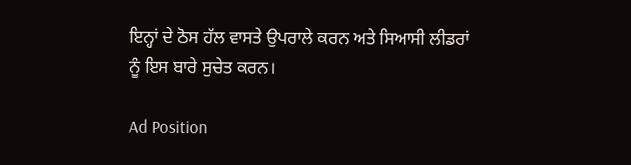ਇਨ੍ਹਾਂ ਦੇ ਠੋਸ ਹੱਲ ਵਾਸਤੇ ਉਪਰਾਲੇ ਕਰਨ ਅਤੇ ਸਿਆਸੀ ਲੀਡਰਾਂ ਨੂੰ ਇਸ ਬਾਰੇ ਸੁਚੇਤ ਕਰਨ।

Ad Position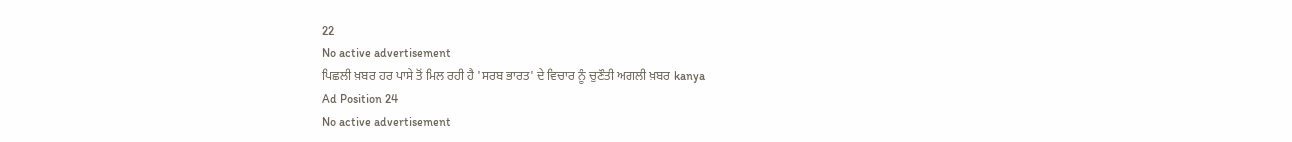22
No active advertisement
ਪਿਛਲੀ ਖ਼ਬਰ ਹਰ ਪਾਸੇ ਤੋਂ ਮਿਲ ਰਹੀ ਹੈ 'ਸਰਬ ਭਾਰਤ' ਦੇ ਵਿਚਾਰ ਨੂੰ ਚੁਣੌਤੀ ਅਗਲੀ ਖ਼ਬਰ kanya
Ad Position 24
No active advertisement